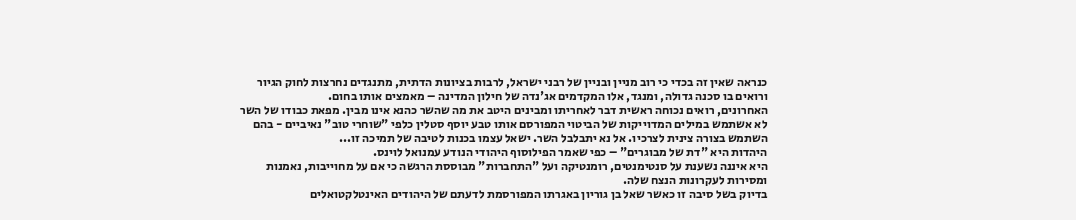כנראה שאין זה בכדי כי רוב מניין ובניין של רבני ישראל, לרבות בציונות הדתית, מתנגדים נחרצות לחוק הגיור ורואים בו סכנה גדולה, ומנגד, אלו המקדמים אג'נדה של חילון המדינה – מאמצים אותו בחום.
האחרונים, רואים נכוחה ראשית דבר לאחריתו ומבינים היטב את מה שהשר כהנא אינו מבין. מפאת כבודו של השר לא אשתמש במילים המדוייקות של הביטוי המפורסם אותו טבע יוסף סטלין כלפי "שוחרי טוב" נאיביים - בהם השתמש בצורה צינית לצרכיו. אל נא יתבלבל השר. ישאל עצמו בכנות לטיבה של תמיכה זו...
היהדות היא "דת של מבוגרים" – כפי שאמר הפילוסוף היהודי הנודע עמנואל לוינס.
היא איננה נשענת על סנטימנטים, רומנטיקה ועל "התחברות" מבוססת הרגשה כי אם על מחוייבות, נאמנות ומסירות לעקרונות הנצח שלה.
בדיוק בשל סיבה זו כאשר שאל בן גוריון באגרתו המפורסמת לדעתם של היהודים האינטלקטואלים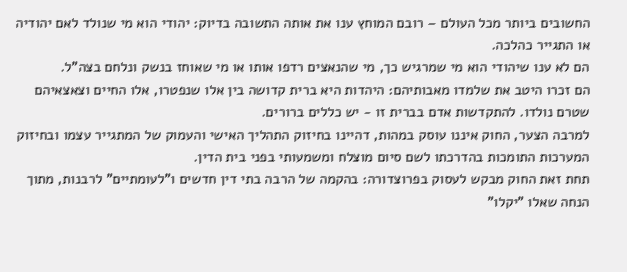החשובים ביותר מכל העולם – רובם המוחץ ענו את אותה התשובה בדיוק: יהודי הוא מי שנולד לאם יהודיה או התגייר כהלכה.
הם לא ענו שיהודי הוא מי שמרגיש כך, מי שהנאצים רדפו אותו או מי שאוחז בנשק ונלחם בצה"ל.
הם זכרו היטב את שלמדו מאבותיהם: היהדות היא ברית קדושה בין אלו שנפטרו, אלו החיים וצאצאיהם שטרם נולדו. להתקדשות אדם בברית זו - יש כללים ברורים.
למרבה הצער, החוק איננו עוסק במהות, דהיינו בחיזוק התהליך האישי והעמוק של המתגייר עצמו ובחיזוק המערכות התומכות בהדרכתו לשם סיום מוצלח ומשמעותי בפני בית הדין.
תחת זאת החוק מבקש לעסוק בפרוצדורה: בהקמה של הרבה בתי דין חדשים ו"לעומתיים" לרבנות, מתוך הנחה שאלו "יקלו"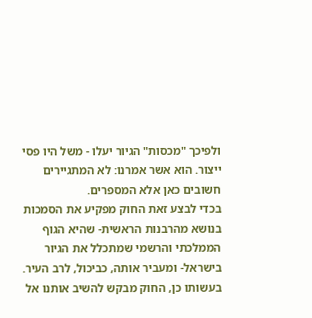ולפיכך "מכסות" הגיור יעלו - משל היו פסי ייצור. הוא אשר אמרנו: לא המתגיירים חשובים כאן אלא המספרים.
בכדי לבצע זאת החוק מפקיע את הסמכות בנושא מהרבנות הראשית- שהיא הגוף הממלכתי והרשמי שמתכלל את הגיור בישראל- ומעביר אותה, כביכול, לרב העיר.
בעשותו כן, החוק מבקש להשיב אותנו אל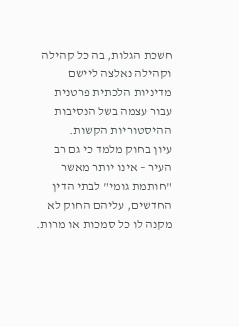חשכת הגלות, בה כל קהילה וקהילה נאלצה ליישם מדיניות הלכתית פרטנית עבור עצמה בשל הנסיבות ההיסטוריות הקשות.
עיון בחוק מלמד כי גם רב העיר – אינו יותר מאשר "חותמת גומי" לבתי הדין החדשים, עליהם החוק לא מקנה לו כל סמכות או מרות.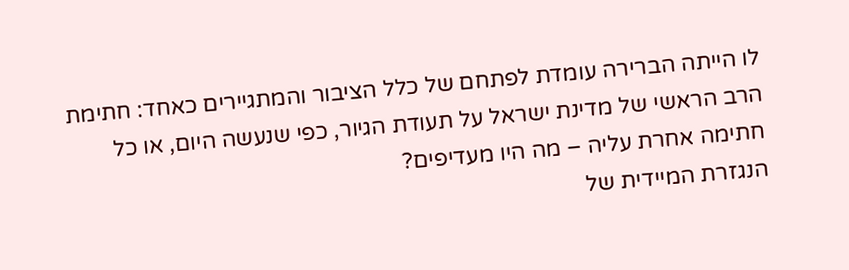לו הייתה הברירה עומדת לפתחם של כלל הציבור והמתגיירים כאחד: חתימת הרב הראשי של מדינת ישראל על תעודת הגיור, כפי שנעשה היום, או כל חתימה אחרת עליה – מה היו מעדיפים?
הנגזרת המיידית של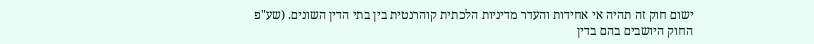ישום חוק זה תהיה אי אחידות והעדר מדיניות הלכתית קוהרנטית בין בתי הדין השונים. (שע"פ החוק היושבים בהם בדין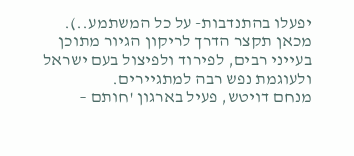יפעלו בהתנדבות- על כל המשתמע..). מכאן תקצר הדרך לריקון הגיור מתוכן בעייני רבים, לפירוד ולפיצול בעם ישראל ולעוגמת נפש רבה למתגיירים.
מנחם דויטש, פעיל בארגון 'חותם –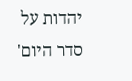יהדות על סדר היום'